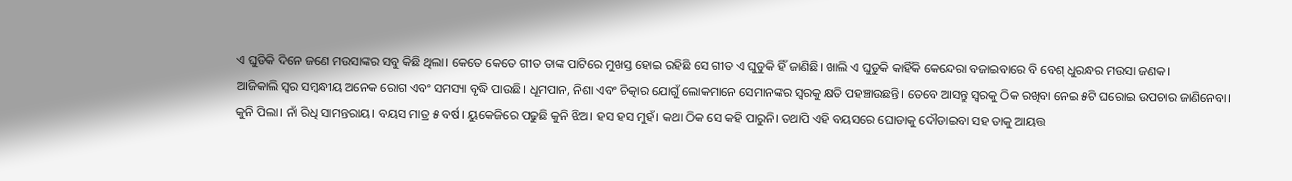ଏ ଘୁଡିକି ଦିନେ ଜଣେ ମଉସାଙ୍କର ସବୁ କିଛି ଥିଲା। କେତେ କେତେ ଗୀତ ତାଙ୍କ ପାଟିରେ ମୁଖସ୍ତ ହୋଇ ରହିଛି ସେ ଗୀତ ଏ ଘୁଡୁକି ହିଁ ଜାଣିଛି। ଖାଲି ଏ ଘୁଡୁକି କାହିଁକି କେନ୍ଦେରା ବଜାଇବାରେ ବି ବେଶ୍ ଧୁରନ୍ଧର ମଉସା ଜଣକ।
ଆଜିକାଲି ସ୍ୱର ସମ୍ବନ୍ଧୀୟ ଅନେକ ରୋଗ ଏବଂ ସମସ୍ୟା ବୃଦ୍ଧି ପାଉଛି। ଧୂମପାନ, ନିଶା ଏବଂ ଚିତ୍କାର ଯୋଗୁଁ ଲୋକମାନେ ସେମାନଙ୍କର ସ୍ୱରକୁ କ୍ଷତି ପହଞ୍ଚାଉଛନ୍ତି। ତେବେ ଆସନ୍ତୁ ସ୍ୱରକୁ ଠିକ ରଖିବା ନେଇ ୫ଟି ଘରୋଇ ଉପଚାର ଜାଣିନେବା।
କୁନି ପିଲା। ନାଁ ରିଧି ସାମନ୍ତରାୟ। ବୟସ ମାତ୍ର ୫ ବର୍ଷ। ୟୁକେଜିରେ ପଢୁଛି କୁନି ଝିଅ। ହସ ହସ ମୁହଁ। କଥା ଠିକ ସେ କହି ପାରୁନି। ତଥାପି ଏହି ବୟସରେ ଘୋଡାକୁ ଦୌଡାଇବା ସହ ତାକୁ ଆୟତ୍ତ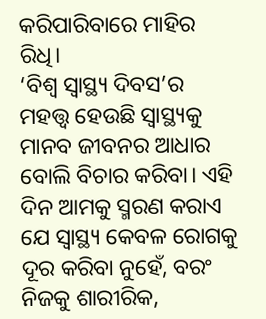କରିପାରିବାରେ ମାହିର ରିଧି।
‘ବିଶ୍ୱ ସ୍ୱାସ୍ଥ୍ୟ ଦିବସ’ର ମହତ୍ତ୍ୱ ହେଉଛି ସ୍ୱାସ୍ଥ୍ୟକୁ ମାନବ ଜୀବନର ଆଧାର ବୋଲି ବିଚାର କରିବା। ଏହି ଦିନ ଆମକୁ ସ୍ମରଣ କରାଏ ଯେ ସ୍ୱାସ୍ଥ୍ୟ କେବଳ ରୋଗକୁ ଦୂର କରିବା ନୁହେଁ, ବରଂ ନିଜକୁ ଶାରୀରିକ,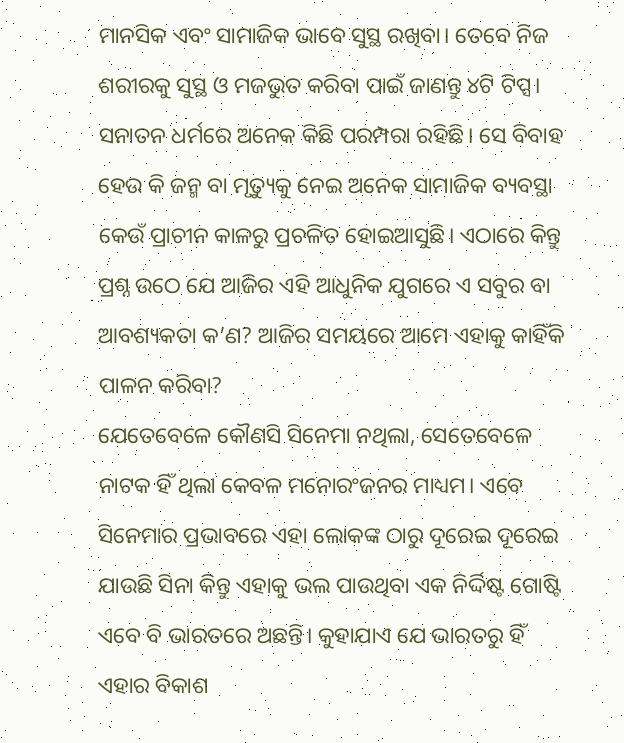ମାନସିକ ଏବଂ ସାମାଜିକ ଭାବେ ସୁସ୍ଥ ରଖିବା। ତେବେ ନିଜ ଶରୀରକୁ ସୁସ୍ଥ ଓ ମଜଭୁତ କରିବା ପାଇଁ ଜାଣନ୍ତୁ ୪ଟି ଟିପ୍ସ।
ସନାତନ ଧର୍ମରେ ଅନେକ କିଛି ପରମ୍ପରା ରହିଛି। ସେ ବିବାହ ହେଉ କି ଜନ୍ମ ବା ମୃତ୍ୟୁକୁ ନେଇ ଅନେକ ସାମାଜିକ ବ୍ୟବସ୍ଥା କେଉଁ ପ୍ରାଚୀନ କାଳରୁ ପ୍ରଚଳିତ ହୋଇଆସୁଛି। ଏଠାରେ କିନ୍ତୁ ପ୍ରଶ୍ନ ଉଠେ ଯେ ଆଜିର ଏହି ଆଧୁନିକ ଯୁଗରେ ଏ ସବୁର ବା ଆବଶ୍ୟକତା କ’ଣ? ଆଜିର ସମୟରେ ଆମେ ଏହାକୁ କାହିଁକି ପାଳନ କରିବା?
ଯେତେବେଳେ କୌଣସି ସିନେମା ନଥିଲା, ସେତେବେଳେ ନାଟକ ହିଁ ଥିଲା କେବଳ ମନୋରଂଜନର ମାଧ୍ୟମ। ଏବେ ସିନେମାର ପ୍ରଭାବରେ ଏହା ଲୋକଙ୍କ ଠାରୁ ଦୂରେଇ ଦୂରେଇ ଯାଉଛି ସିନା କିନ୍ତୁ ଏହାକୁ ଭଲ ପାଉଥିବା ଏକ ନିର୍ଦ୍ଦିଷ୍ଟ ଗୋଷ୍ଟି ଏବେ ବି ଭାରତରେ ଅଛନ୍ତି। କୁହାଯାଏ ଯେ ଭାରତରୁ ହିଁ ଏହାର ବିକାଶ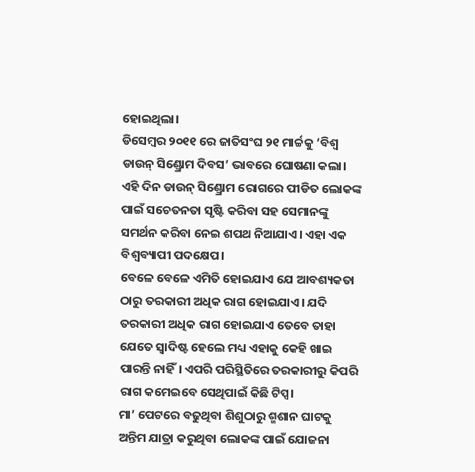ହୋଇଥିଲା।
ଡିସେମ୍ବର ୨୦୧୧ ରେ ଜାତିସଂଘ ୨୧ ମାର୍ଚ୍ଚକୁ ‘ବିଶ୍ୱ ଡାଉନ୍ ସିଣ୍ଡ୍ରୋମ ଦିବସ’ ଭାବରେ ଘୋଷଣା କଲା। ଏହି ଦିନ ଡାଉନ୍ ସିଣ୍ଡ୍ରୋମ ରୋଗରେ ପୀଡିତ ଲୋକଙ୍କ ପାଇଁ ସଚେତନତା ସୃଷ୍ଟି କରିବା ସହ ସେମାନଙ୍କୁ ସମର୍ଥନ କରିବା ନେଇ ଶପଥ ନିଆଯାଏ। ଏହା ଏକ ବିଶ୍ୱବ୍ୟାପୀ ପଦକ୍ଷେପ।
ବେଳେ ବେଳେ ଏମିତି ହୋଇଯାଏ ଯେ ଆବଶ୍ୟକତା ଠାରୁ ତରକାରୀ ଅଧିକ ରାଗ ହୋଇଯାଏ। ଯଦି ତରକାରୀ ଅଧିକ ରାଗ ହୋଇଯାଏ ତେବେ ତାହା ଯେତେ ସ୍ୱାଦିଷ୍ଟ ହେଲେ ମଧ୍ୟ ଏହାକୁ କେହି ଖାଇ ପାରନ୍ତି ନାହିଁ। ଏପରି ପରିସ୍ଥିତିରେ ତରକାରୀରୁ କିପରି ରାଗ କମେଇବେ ସେଥିପାଇଁ କିଛି ଟିପ୍ସ।
ମା’ ପେଟରେ ବଢୁଥିବା ଶିଶୁଠାରୁ ଶ୍ମଶାନ ଘାଟକୁ ଅନ୍ତିମ ଯାତ୍ରା କରୁଥିବା ଲୋକଙ୍କ ପାଇଁ ଯୋଜନା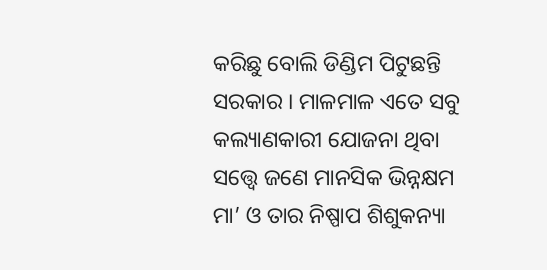କରିଛୁ ବୋଲି ଡିଣ୍ଡିମ ପିଟୁଛନ୍ତି ସରକାର । ମାଳମାଳ ଏତେ ସବୁ କଲ୍ୟାଣକାରୀ ଯୋଜନା ଥିବା ସତ୍ତ୍ୱେ ଜଣେ ମାନସିକ ଭିନ୍ନକ୍ଷମ ମା’ ଓ ତାର ନିଷ୍ପାପ ଶିଶୁକନ୍ୟା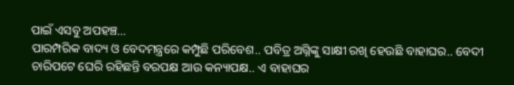ପାଇଁ ଏସବୁ ଅପହଞ୍ଚ…
ପାରମ୍ପରିକ ବାଦ୍ୟ ଓ ବେଦମନ୍ତ୍ରରେ କମ୍ପୁଛି ପରିବେଶ.. ପବିତ୍ର ଅଗ୍ନିଙ୍କୁ ସାକ୍ଷୀ ରଖି ହେଉଛି ବାହାଘର.. ବେଦୀ ଚାରିପଟେ ଘେରି ରହିଛନ୍ତି ବରପକ୍ଷ ଆଉ କନ୍ୟାପକ୍ଷ.. ଏ ବାହାଘର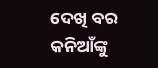ଦେଖି ବର କନିଆଁଙ୍କୁ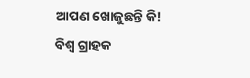ଆପଣ ଖୋଜୁଛନ୍ତି କି!
ବିଶ୍ୱ ଗ୍ରାହକ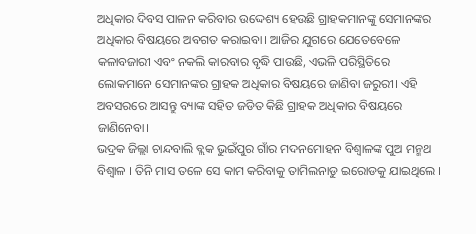ଅଧିକାର ଦିବସ ପାଳନ କରିବାର ଉଦ୍ଦେଶ୍ୟ ହେଉଛି ଗ୍ରାହକମାନଙ୍କୁ ସେମାନଙ୍କର ଅଧିକାର ବିଷୟରେ ଅବଗତ କରାଇବା। ଆଜିର ଯୁଗରେ ଯେତେବେଳେ କଳାବଜାରୀ ଏବଂ ନକଲି କାରବାର ବୃଦ୍ଧି ପାଉଛି, ଏଭଳି ପରିସ୍ଥିତିରେ ଲୋକମାନେ ସେମାନଙ୍କର ଗ୍ରାହକ ଅଧିକାର ବିଷୟରେ ଜାଣିବା ଜରୁରୀ। ଏହି ଅବସରରେ ଆସନ୍ତୁ ବ୍ୟାଙ୍କ ସହିତ ଜଡିତ କିଛି ଗ୍ରାହକ ଅଧିକାର ବିଷୟରେ ଜାଣିନେବା।
ଭଦ୍ରକ ଜିଲ୍ଲା ଚାନ୍ଦବାଲି ବ୍ଲକ ଭୁଇଁପୁର ଗାଁର ମଦନମୋହନ ବିଶ୍ୱାଳଙ୍କ ପୁଅ ମନ୍ମଥ ବିଶ୍ୱାଳ । ତିନି ମାସ ତଳେ ସେ କାମ କରିବାକୁ ତାମିଲନାଡୁ ଇରୋଡକୁ ଯାଇଥିଲେ ।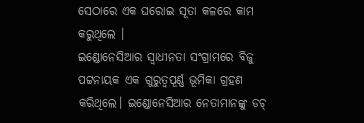ସେଠାରେ ଏକ ଘରୋଇ ସୂତା କଳରେ କାମ କରୁଥିଲେ ।
ଇଣ୍ଡୋନେସିଆର ସ୍ୱାଧୀନତା ସଂଗ୍ରାମରେ ବିଜୁ ପଟ୍ଟନାୟକ ଏକ ଗୁରୁତ୍ୱପୂର୍ଣ୍ଣ ଭୂମିକା ଗ୍ରହଣ କରିଥିଲେ। ଇଣ୍ଡୋନେସିଆର ନେତାମାନଙ୍କୁ ଡଚ୍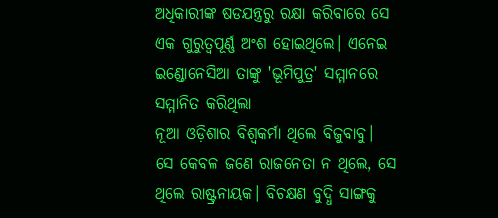ଅଧିକାରୀଙ୍କ ଷଡଯନ୍ତ୍ରରୁ ରକ୍ଷା କରିବାରେ ସେ ଏକ ଗୁରୁତ୍ୱପୂର୍ଣ୍ଣ ଅଂଶ ହୋଇଥିଲେ। ଏନେଇ ଇଣ୍ଡୋନେସିଆ ତାଙ୍କୁ 'ଭୂମିପୁତ୍ର' ସମ୍ମାନରେ ସମ୍ମାନିତ କରିଥିଲା
ନୂଆ ଓଡ଼ିଶାର ବିଶ୍ୱକର୍ମା ଥିଲେ ବିଜୁବାବୁ। ସେ କେବଳ ଜଣେ ରାଜନେତା ନ ଥିଲେ, ସେ ଥିଲେ ରାଷ୍ଟ୍ରନାୟକ। ବିଚକ୍ଷଣ ବୁଦ୍ଧି ସାଙ୍ଗକୁ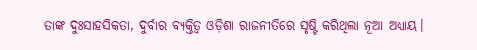ତାଙ୍କ ଦୁଃସାହସିକତା, ଦୁର୍ବାର ବ୍ୟକ୍ତିତ୍ୱ ଓଡ଼ିଶା ରାଜନୀତିରେ ସୃଷ୍ଟି କରିଥିଲା ନୂଆ ଅଧ୍ୟାୟ।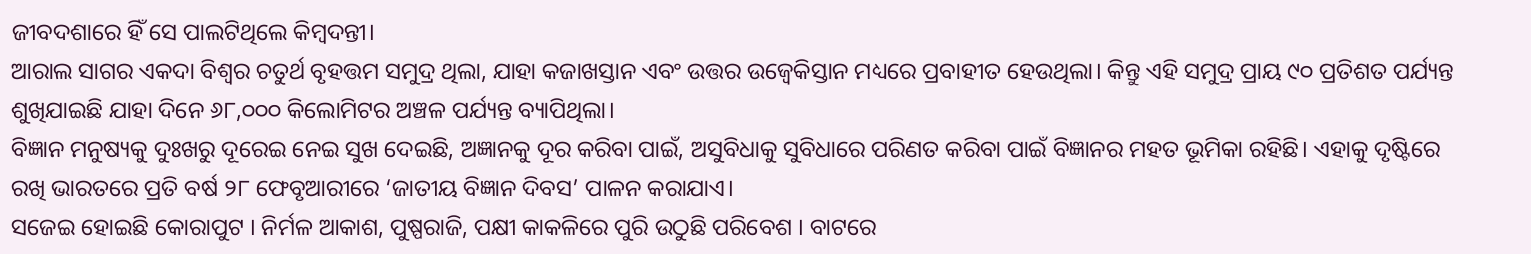ଜୀବଦଶାରେ ହିଁ ସେ ପାଲଟିଥିଲେ କିମ୍ବଦନ୍ତୀ।
ଆରାଲ ସାଗର ଏକଦା ବିଶ୍ୱର ଚତୁର୍ଥ ବୃହତ୍ତମ ସମୁଦ୍ର ଥିଲା, ଯାହା କଜାଖସ୍ତାନ ଏବଂ ଉତ୍ତର ଉଜ୍ବେକିସ୍ତାନ ମଧ୍ୟରେ ପ୍ରବାହୀତ ହେଉଥିଲା। କିନ୍ତୁ ଏହି ସମୁଦ୍ର ପ୍ରାୟ ୯୦ ପ୍ରତିଶତ ପର୍ଯ୍ୟନ୍ତ ଶୁଖିଯାଇଛି ଯାହା ଦିନେ ୬୮,୦୦୦ କିଲୋମିଟର ଅଞ୍ଚଳ ପର୍ଯ୍ୟନ୍ତ ବ୍ୟାପିଥିଲା।
ବିଜ୍ଞାନ ମନୁଷ୍ୟକୁ ଦୁଃଖରୁ ଦୂରେଇ ନେଇ ସୁଖ ଦେଇଛି, ଅଜ୍ଞାନକୁ ଦୂର କରିବା ପାଇଁ, ଅସୁବିଧାକୁ ସୁବିଧାରେ ପରିଣତ କରିବା ପାଇଁ ବିଜ୍ଞାନର ମହତ ଭୂମିକା ରହିଛି। ଏହାକୁ ଦୃଷ୍ଟିରେ ରଖି ଭାରତରେ ପ୍ରତି ବର୍ଷ ୨୮ ଫେବୃଆରୀରେ ‘ଜାତୀୟ ବିଜ୍ଞାନ ଦିବସ’ ପାଳନ କରାଯାଏ।
ସଜେଇ ହୋଇଛି କୋରାପୁଟ । ନିର୍ମଳ ଆକାଶ, ପୁଷ୍ପରାଜି, ପକ୍ଷୀ କାକଳିରେ ପୁରି ଉଠୁଛି ପରିବେଶ । ବାଟରେ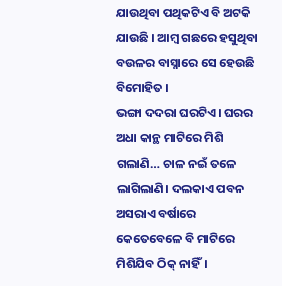ଯାଉଥିବା ପଥିକଟିଏ ବି ଅଟକି ଯାଉଛି । ଆମ୍ବ ଗଛରେ ହସୁଥିବା ବଉଳର ବାସ୍ନାରେ ସେ ହେଉଛି ବିମୋହିତ ।
ଭଙ୍ଗା ଦଦରା ଘରଟିଏ। ଘରର ଅଧା କାନ୍ଥ ମାଟିରେ ମିଶି ଗଲାଣି… ଚାଳ ନଇଁ ତଳେ ଲାଗିଲାଣି। ଦଲକାଏ ପବନ ଅସରାଏ ବର୍ଷାରେ କେତେବେଳେ ବି ମାଟିରେ ମିଶିଯିବ ଠିକ୍ ନାହିଁ।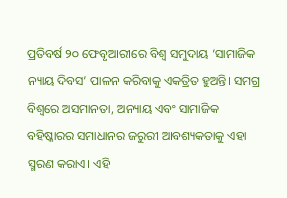ପ୍ରତିବର୍ଷ ୨୦ ଫେବୃଆରୀରେ ବିଶ୍ୱ ସମୁଦାୟ ‘ସାମାଜିକ ନ୍ୟାୟ ଦିବସ’ ପାଳନ କରିବାକୁ ଏକତ୍ରିତ ହୁଅନ୍ତି। ସମଗ୍ର ବିଶ୍ୱରେ ଅସମାନତା, ଅନ୍ୟାୟ ଏବଂ ସାମାଜିକ ବହିଷ୍କାରର ସମାଧାନର ଜରୁରୀ ଆବଶ୍ୟକତାକୁ ଏହା ସ୍ମରଣ କରାଏ। ଏହି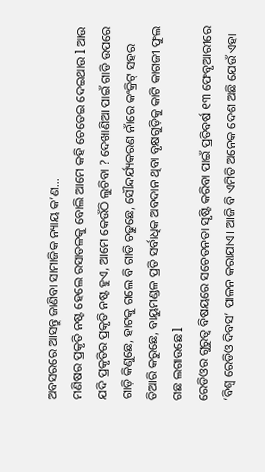ଅବସରରେ ଆସନ୍ତୁ ଜାଣିବା ସାମାଜିକ ନ୍ୟାୟ କ’ଣ…
ମଣିଷର ପ୍ରକୃତି ନଷ୍ଟ ହେଲେ ରସାତଳକୁ ବୋଲି ଆମେ କହି ଚେତେଇ ଦେଇଥାଉ l ଆଉ ଯଦି ପ୍ରକୃତିର ପ୍ରକୃତି ନଷ୍ଟ ହୁଏ, ଆମେ କେଉଁଠି ଲୁଚିବା ? ଦେଖାଣିଆ ପାଇଁ ଗାଡି ଉପରେ ଗାଡ଼ି କିଣୁଛେ, ହାଟକୁ ଗଲେ ବି ଗାଡି ଚଢୁଛେ, ସୌନ୍ଦର୍ଯ୍ୟକରଣ ନାଁରେ କଂକ୍ରିଟ୍ ସହର ତିଆରି କରୁଛେ, ବାୟୁମଣ୍ଡଳ ପ୍ରତି ସର୍ବାଧିକ ଅବଦାନ ଥିବା ବୃକ୍ଷଗୁଡ଼ିକୁ କାଟି କାଗଜୀ ଫୁଲ ଗଛ ଲଗାଉଛେ l
ରେଡିଓର ଗୁରୁତ୍ୱ ବିଷୟରେ ସଚେତନତା ସୃଷ୍ଟି କରିବା ପାଇଁ ପ୍ରତିବର୍ଷ ୧୩ ଫେବୃଆରୀରେ ‘ବିଶ୍ୱ ରେଡିଓ ଦିବସ’ ପାଳନ କରାଯାଏ। ଆଜି ବି ଏମିତି ଅନେକ ଦେଶ ଅଛି ଯେଉଁ ଏହା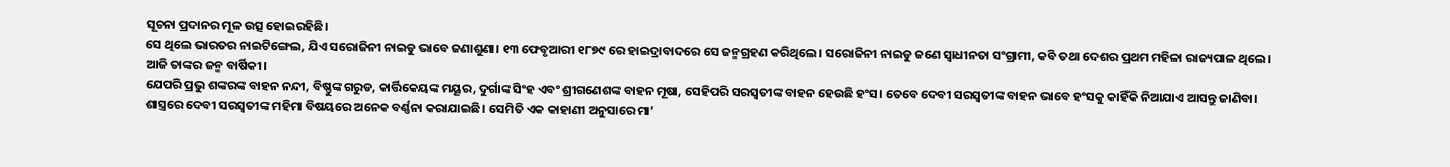ସୂଚନା ପ୍ରଦାନର ମୂଳ ଉତ୍ସ ହୋଇରହିଛି।
ସେ ଥିଲେ ଭାରତର ନାଇଟିଙ୍ଗେଲ, ଯିଏ ସରୋଜିନୀ ନାଇଡୁ ଭାବେ ଜଣାଶୁଣା। ୧୩ ଫେବୃଆରୀ ୧୮୭୯ ରେ ହାଇଦ୍ରାବାଦରେ ସେ ଜନ୍ମଗ୍ରହଣ କରିଥିଲେ। ସରୋଜିନୀ ନାଇଡୁ ଜଣେ ସ୍ୱାଧୀନତା ସଂଗ୍ରାମୀ, କବି ତଥା ଦେଶର ପ୍ରଥମ ମହିଳା ରାଜ୍ୟପାଳ ଥିଲେ। ଆଜି ତାଙ୍କର ଜନ୍ମ ବାର୍ଷିକୀ।
ଯେପରି ପ୍ରଭୁ ଶଙ୍କରଙ୍କ ବାହନ ନନ୍ଦୀ, ବିଷ୍ଣୁଙ୍କ ଗରୁଡ, କାର୍ତ୍ତିକେୟଙ୍କ ମୟୂର, ଦୁର୍ଗାଙ୍କ ସିଂହ ଏବଂ ଶ୍ରୀଗଣେଶଙ୍କ ବାହନ ମୂଷା, ସେହିପରି ସରସ୍ୱତୀଙ୍କ ବାହନ ହେଉଛି ହଂସ। ତେବେ ଦେବୀ ସରସ୍ୱତୀଙ୍କ ବାହନ ଭାବେ ହଂସକୁ କାହିଁକି ନିଆଯାଏ ଆସନ୍ତୁ ଜାଣିବା।
ଶାସ୍ତ୍ରରେ ଦେବୀ ସରସ୍ୱତୀଙ୍କ ମହିମା ବିଷୟରେ ଅନେକ ବର୍ଣ୍ଣନା କରାଯାଇଛି। ସେମିତି ଏକ କାହାଣୀ ଅନୁସାରେ ମା’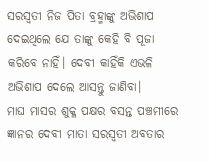ସରସ୍ୱତୀ ନିଜ ପିତା ବ୍ରହ୍ମାଙ୍କୁ ଅଭିଶାପ ଦେଇଥିଲେ ଯେ ତାଙ୍କୁ କେହି ବି ପୂଜା କରିବେ ନାହିଁ। ଦେବୀ କାହିଁକି ଏଭଳି ଅଭିଶାପ ଦେଲେ ଆସନ୍ତୁ ଜାଣିବା।
ମାଘ ମାସର ଶୁକ୍ଳ ପକ୍ଷର ବସନ୍ତ ପଞ୍ଚମୀରେ ଜ୍ଞାନର ଦେବୀ ମାତା ସରସ୍ୱତୀ ଅବତାର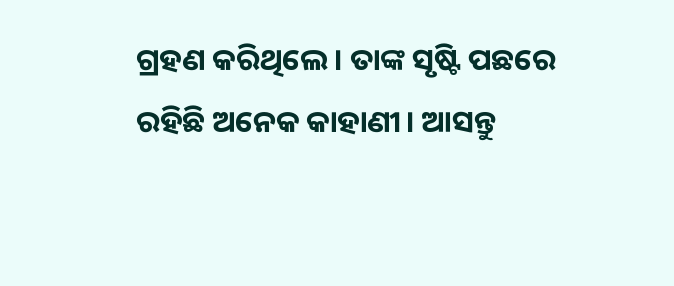ଗ୍ରହଣ କରିଥିଲେ। ତାଙ୍କ ସୃଷ୍ଟି ପଛରେ ରହିଛି ଅନେକ କାହାଣୀ। ଆସନ୍ତୁ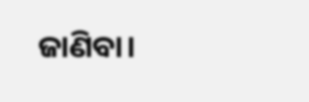ଜାଣିବା।